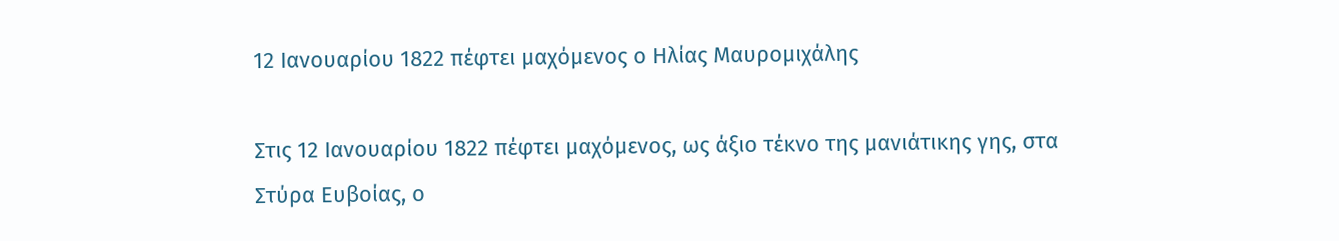12 Ιανουαρίου 1822 πέφτει μαχόμενος ο Ηλίας Μαυρομιχάλης

Στις 12 Ιανουαρίου 1822 πέφτει μαχόμενος, ως άξιο τέκνο της μανιάτικης γης, στα Στύρα Ευβοίας, ο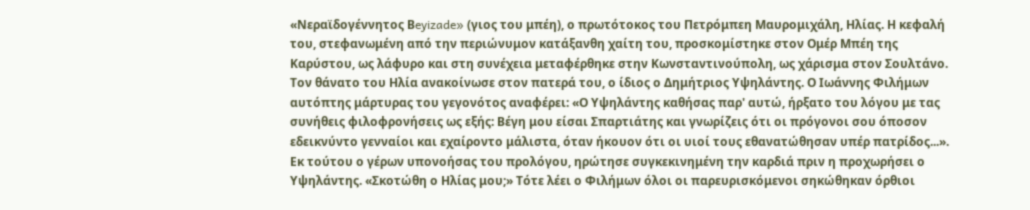«Νεραϊδογέννητος Βeyizade» (γιος του μπέη), ο πρωτότοκος του Πετρόμπεη Μαυρομιχάλη, Ηλίας. Η κεφαλή του, στεφανωμένη από την περιώνυμον κατάξανθη χαίτη του, προσκομίστηκε στον Ομέρ Μπέη της Καρύστου, ως λάφυρο και στη συνέχεια μεταφέρθηκε στην Κωνσταντινούπολη, ως χάρισμα στον Σουλτάνο. Τον θάνατο του Ηλία ανακοίνωσε στον πατερά του, ο ίδιος ο Δημήτριος Υψηλάντης. Ο Ιωάννης Φιλήμων αυτόπτης μάρτυρας του γεγονότος αναφέρει: «Ο Υψηλάντης καθήσας παρ' αυτώ, ήρξατο του λόγου με τας συνήθεις φιλοφρονήσεις ως εξής: Βέγη μου είσαι Σπαρτιάτης και γνωρίζεις ότι οι πρόγονοι σου όποσον εδεικνύντο γενναίοι και εχαίροντο μάλιστα, όταν ήκουον ότι οι υιοί τους εθανατώθησαν υπέρ πατρίδος...». Εκ τούτου ο γέρων υπονοήσας του προλόγου, ηρώτησε συγκεκινημένη την καρδιά πριν η προχωρήσει ο Υψηλάντης. «Σκοτώθη ο Ηλίας μου;» Τότε λέει ο Φιλήμων όλοι οι παρευρισκόμενοι σηκώθηκαν όρθιοι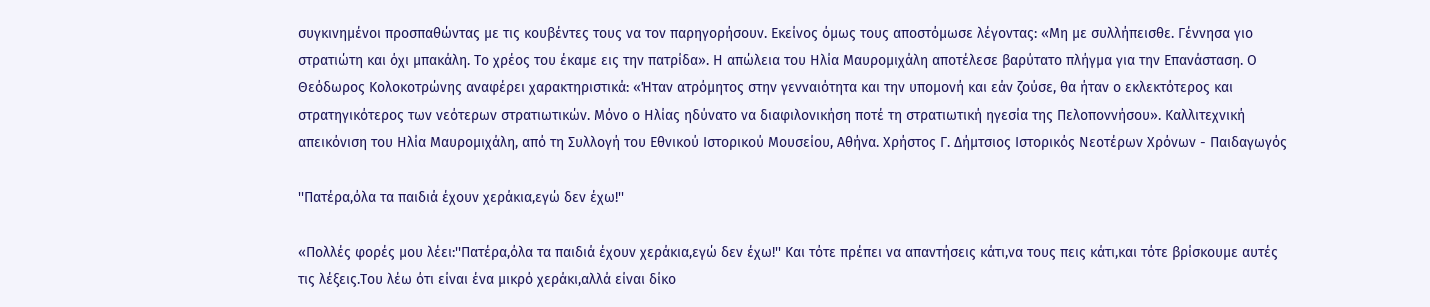συγκινημένοι προσπαθώντας με τις κουβέντες τους να τον παρηγορήσουν. Εκείνος όμως τους αποστόμωσε λέγοντας: «Μη με συλλήπεισθε. Γέννησα γιο στρατιώτη και όχι μπακάλη. Το χρέος του έκαμε εις την πατρίδα». Η απώλεια του Ηλία Μαυρομιχάλη αποτέλεσε βαρύτατο πλήγμα για την Επανάσταση. Ο Θεόδωρος Κολοκοτρώνης αναφέρει χαρακτηριστικά: «Ήταν ατρόμητος στην γενναιότητα και την υπομονή και εάν ζούσε, θα ήταν ο εκλεκτότερος και στρατηγικότερος των νεότερων στρατιωτικών. Μόνο ο Ηλίας ηδύνατο να διαφιλονικήση ποτέ τη στρατιωτική ηγεσία της Πελοποννήσου». Καλλιτεχνική απεικόνιση του Ηλία Μαυρομιχάλη, από τη Συλλογή του Εθνικού Ιστορικού Μουσείου, Αθήνα. Χρήστος Γ. Δήμτσιος Ιστορικός Νεοτέρων Χρόνων - Παιδαγωγός

''Πατέρα,όλα τα παιδιά έχουν χεράκια,εγώ δεν έχω!''

«Πολλές φορές μου λέει:''Πατέρα,όλα τα παιδιά έχουν χεράκια,εγώ δεν έχω!'' Και τότε πρέπει να απαντήσεις κάτι,να τους πεις κάτι,και τότε βρίσκουμε αυτές τις λέξεις.Του λέω ότι είναι ένα μικρό χεράκι,αλλά είναι δίκο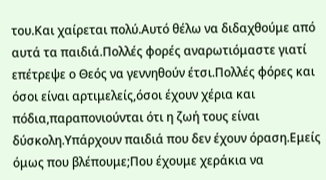του.Και χαίρεται πολύ.Αυτό θέλω να διδαχθούμε από αυτά τα παιδιά.Πολλές φορές αναρωτιόμαστε γιατί επέτρεψε ο Θεός να γεννηθούν έτσι.Πολλές φόρες και όσοι είναι αρτιμελείς,όσοι έχουν χέρια και πόδια,παραπονιούνται ότι η ζωή τους είναι δύσκολη.Υπάρχουν παιδιά που δεν έχουν όραση.Εμείς όμως που βλέπουμε;Που έχουμε χεράκια να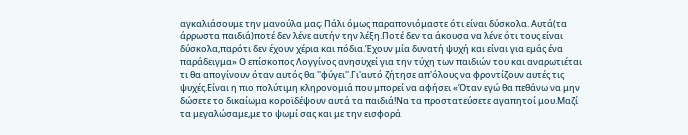αγκαλιάσουμε την μανούλα μας; Πάλι όμως παραπονιόμαστε ότι είναι δύσκολα. Αυτά(τα άρρωστα παιδιά)ποτέ δεν λένε αυτήν την λέξη.Ποτέ δεν τα άκουσα να λένε ότι τους είναι δύσκολα,παρότι δεν έχουν χέρια και πόδια.Έχουν μία δυνατή ψυχή και είναι για εμάς ένα παράδειγμα» Ο επίσκοπος Λογγίνος ανησυχεί για την τύχη των παιδιών του και αναρωτιέται τι θα απογίνουν όταν αυτός θα ''φύγει''.Γι'αυτό ζήτησε απ'όλους να φροντίζουν αυτές τις ψυχές.Είναι η πιο πολύτιμη κληρονομιά που μπορεί να αφήσει «Όταν εγώ θα πεθάνω να μην δώσετε το δικαίωμα κοροϊδέψουν αυτά τα παιδιά!Να τα προστατεύσετε αγαπητοί μου.Μαζί τα μεγαλώσαμε,με το ψωμί σας και με την εισφορά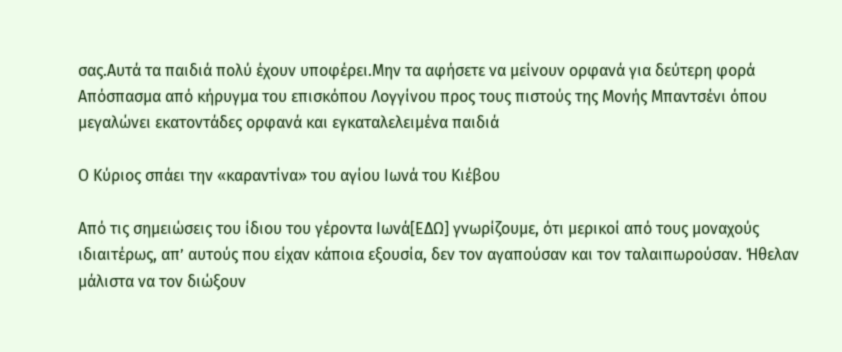σας.Αυτά τα παιδιά πολύ έχουν υποφέρει.Μην τα αφήσετε να μείνουν ορφανά για δεύτερη φορά Απόσπασμα από κήρυγμα του επισκόπου Λογγίνου προς τους πιστούς της Μονής Μπαντσένι όπου μεγαλώνει εκατοντάδες ορφανά και εγκαταλελειμένα παιδιά

Ο Κύριος σπάει την «καραντίνα» του αγίου Ιωνά του Κιέβου

Από τις σημειώσεις του ίδιου του γέροντα Ιωνά[ΕΔΩ] γνωρίζουμε, ότι μερικοί από τους μοναχούς ιδιαιτέρως, απ’ αυτούς που είχαν κάποια εξουσία, δεν τον αγαπούσαν και τον ταλαιπωρούσαν. Ήθελαν μάλιστα να τον διώξουν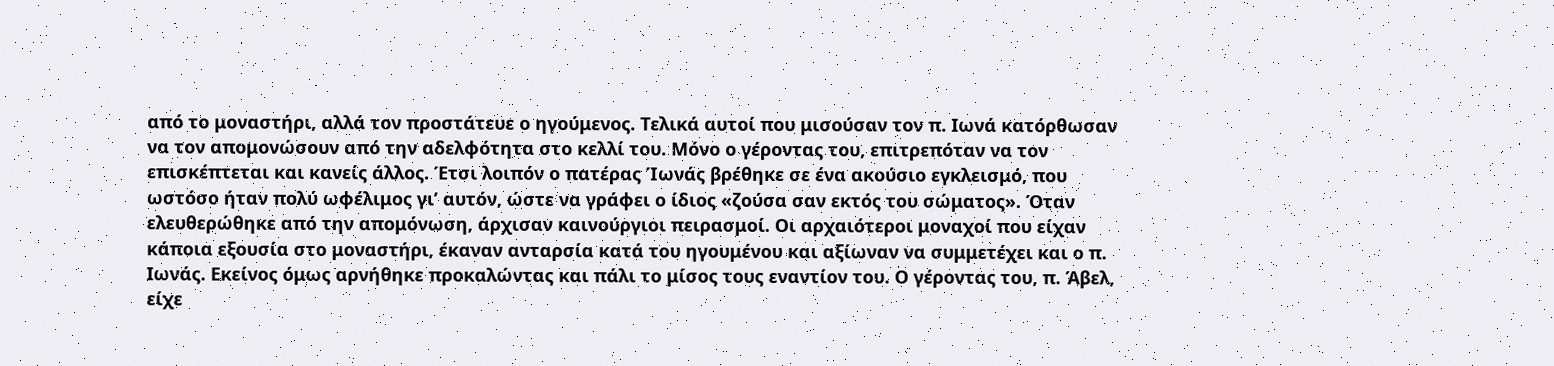από το μοναστήρι, αλλά τον προστάτευε ο ηγούμενος. Τελικά αυτοί που μισούσαν τον π. Ιωνά κατόρθωσαν να τον απομονώσουν από την αδελφότητα στο κελλί του. Μόνο ο γέροντας του, επιτρεπόταν να τον επισκέπτεται και κανείς άλλος. Έτσι λοιπόν ο πατέρας Ίωνάς βρέθηκε σε ένα ακούσιο εγκλεισμό, που ωστόσο ήταν πολύ ωφέλιμος γι’ αυτόν, ώστε να γράφει ο ίδιος «ζούσα σαν εκτός του σώματος». Όταν ελευθερώθηκε από την απομόνωση, άρχισαν καινούργιοι πειρασμοί. Οι αρχαιότεροι μοναχοί που είχαν κάποια εξουσία στο μοναστήρι, έκαναν ανταρσία κατά του ηγουμένου και αξίωναν να συμμετέχει και ο π. Ιωνάς. Εκείνος όμως αρνήθηκε προκαλώντας και πάλι το μίσος τους εναντίον του. Ο γέροντας του, π. Άβελ, είχε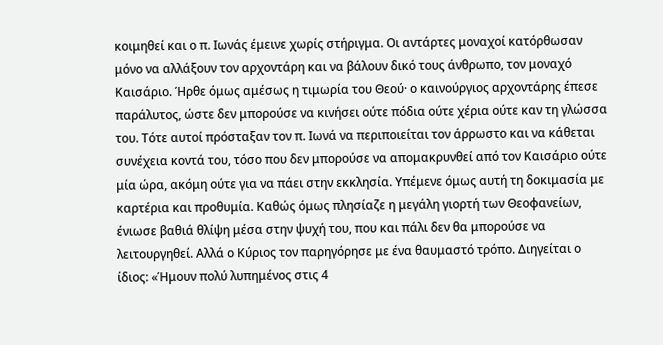κοιμηθεί και ο π. Ιωνάς έμεινε χωρίς στήριγμα. Οι αντάρτες μοναχοί κατόρθωσαν μόνο να αλλάξουν τον αρχοντάρη και να βάλουν δικό τους άνθρωπο, τον μοναχό Καισάριο. Ήρθε όμως αμέσως η τιμωρία του Θεού· ο καινούργιος αρχοντάρης έπεσε παράλυτος, ώστε δεν μπορούσε να κινήσει ούτε πόδια ούτε χέρια ούτε καν τη γλώσσα του. Τότε αυτοί πρόσταξαν τον π. Ιωνά να περιποιείται τον άρρωστο και να κάθεται συνέχεια κοντά του, τόσο που δεν μπορούσε να απομακρυνθεί από τον Καισάριο ούτε μία ώρα, ακόμη ούτε για να πάει στην εκκλησία. Υπέμενε όμως αυτή τη δοκιμασία με καρτέρια και προθυμία. Καθώς όμως πλησίαζε η μεγάλη γιορτή των Θεοφανείων, ένιωσε βαθιά θλίψη μέσα στην ψυχή του, που και πάλι δεν θα μπορούσε να λειτουργηθεί. Αλλά ο Κύριος τον παρηγόρησε με ένα θαυμαστό τρόπο. Διηγείται ο ίδιος: «Ήμουν πολύ λυπημένος στις 4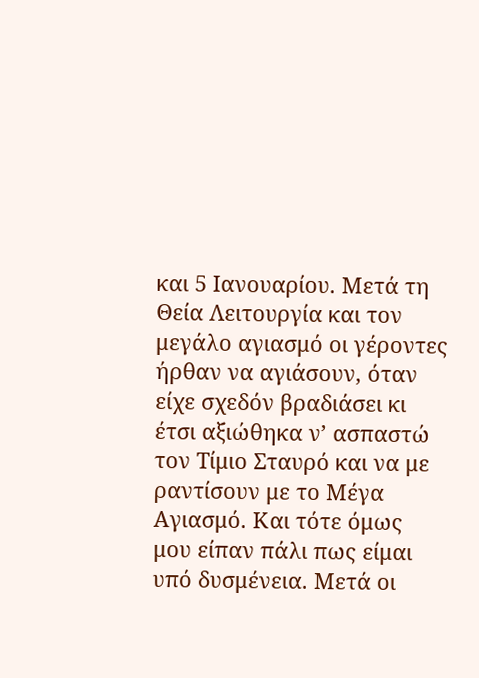και 5 Ιανουαρίου. Μετά τη Θεία Λειτουργία και τον μεγάλο αγιασμό οι γέροντες ήρθαν να αγιάσουν, όταν είχε σχεδόν βραδιάσει κι έτσι αξιώθηκα ν’ ασπαστώ τον Τίμιο Σταυρό και να με ραντίσουν με το Μέγα Αγιασμό. Και τότε όμως μου είπαν πάλι πως είμαι υπό δυσμένεια. Μετά οι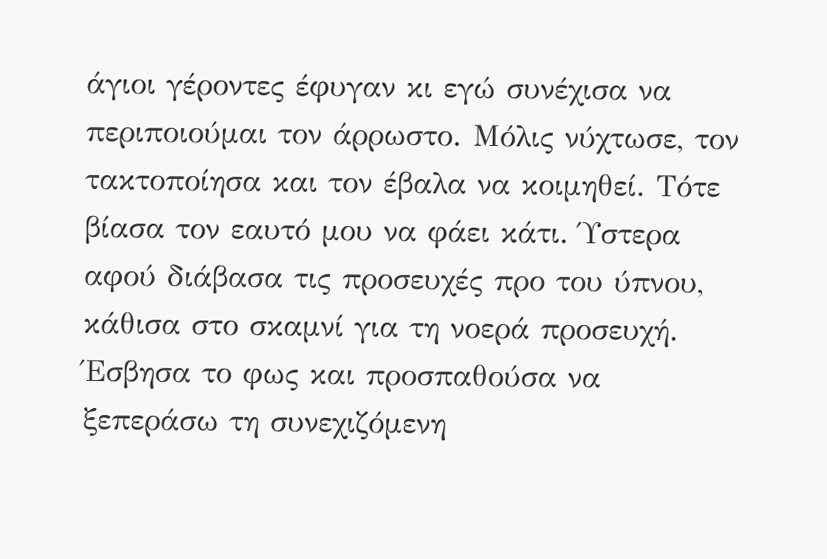άγιοι γέροντες έφυγαν κι εγώ συνέχισα να περιποιούμαι τον άρρωστο. Μόλις νύχτωσε, τον τακτοποίησα και τον έβαλα να κοιμηθεί. Τότε βίασα τον εαυτό μου να φάει κάτι. Ύστερα αφού διάβασα τις προσευχές προ του ύπνου, κάθισα στο σκαμνί για τη νοερά προσευχή. Έσβησα το φως και προσπαθούσα να ξεπεράσω τη συνεχιζόμενη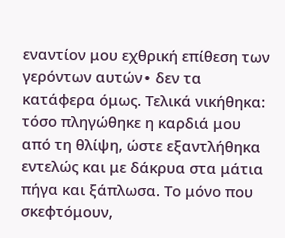εναντίον μου εχθρική επίθεση των γερόντων αυτών∙ δεν τα κατάφερα όμως. Τελικά νικήθηκα: τόσο πληγώθηκε η καρδιά μου από τη θλίψη, ώστε εξαντλήθηκα εντελώς και με δάκρυα στα μάτια πήγα και ξάπλωσα. Το μόνο που σκεφτόμουν,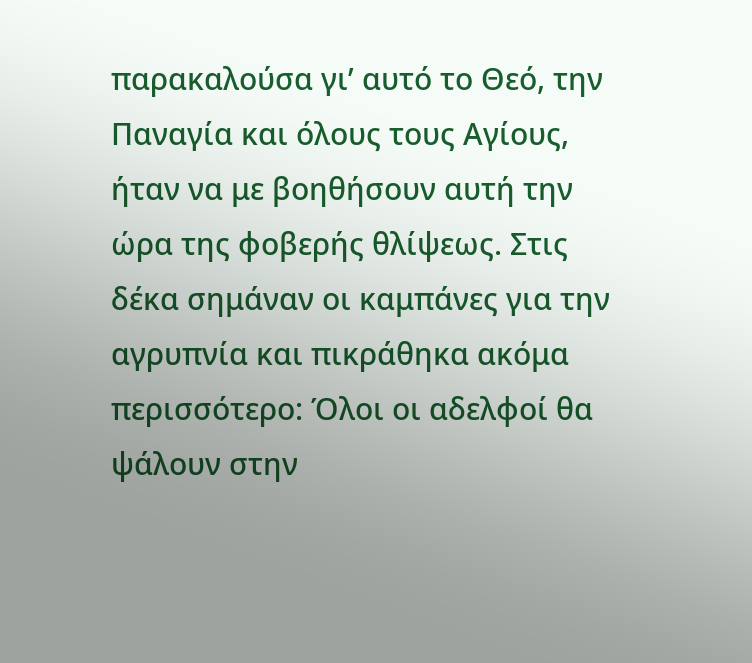παρακαλούσα γι’ αυτό το Θεό, την Παναγία και όλους τους Αγίους, ήταν να με βοηθήσουν αυτή την ώρα της φοβερής θλίψεως. Στις δέκα σημάναν οι καμπάνες για την αγρυπνία και πικράθηκα ακόμα περισσότερο: Όλοι οι αδελφοί θα ψάλουν στην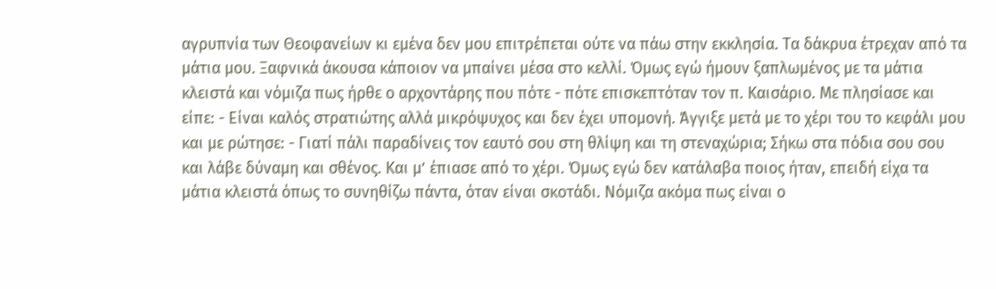αγρυπνία των Θεοφανείων κι εμένα δεν μου επιτρέπεται ούτε να πάω στην εκκλησία. Τα δάκρυα έτρεχαν από τα μάτια μου. Ξαφνικά άκουσα κάποιον να μπαίνει μέσα στο κελλί. Όμως εγώ ήμουν ξαπλωμένος με τα μάτια κλειστά και νόμιζα πως ήρθε ο αρχοντάρης που πότε - πότε επισκεπτόταν τον π. Καισάριο. Με πλησίασε και είπε: - Είναι καλός στρατιώτης αλλά μικρόψυχος και δεν έχει υπομονή. Άγγιξε μετά με το χέρι του το κεφάλι μου και με ρώτησε: - Γιατί πάλι παραδίνεις τον εαυτό σου στη θλίψη και τη στεναχώρια; Σήκω στα πόδια σου σου και λάβε δύναμη και σθένος. Και μ’ έπιασε από το χέρι. Όμως εγώ δεν κατάλαβα ποιος ήταν, επειδή είχα τα μάτια κλειστά όπως το συνηθίζω πάντα, όταν είναι σκοτάδι. Νόμιζα ακόμα πως είναι ο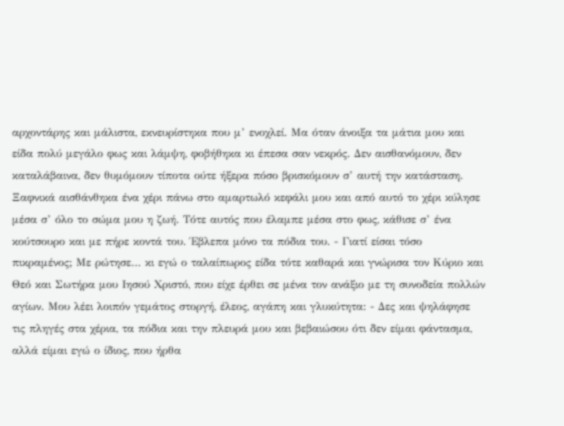αρχοντάρης και μάλιστα, εκνευρίστηκα που μ’ ενοχλεί. Μα όταν άνοιξα τα μάτια μου και είδα πολύ μεγάλο φως και λάμψη, φοβήθηκα κι έπεσα σαν νεκρός. Δεν αισθανόμουν, δεν καταλάβαινα, δεν θυμόμουν τίποτα ούτε ήξερα πόσο βρισκόμουν σ’ αυτή την κατάσταση. Ξαφνικά αισθάνθηκα ένα χέρι πάνω στο αμαρτωλό κεφάλι μου και από αυτό το χέρι κύλησε μέσα σ’ όλο το σώμα μου η ζωή. Τότε αυτός που έλαμπε μέσα στο φως, κάθισε σ’ ένα κούτσουρο και με πήρε κοντά του. Έβλεπα μόνο τα πόδια του. - Γιατί είσαι τόσο πικραμένος; Με ρώτησε… κι εγώ ο ταλαίπωρος είδα τότε καθαρά και γνώρισα τον Κύριο και Θεό και Σωτήρα μου Ιησού Χριστό, που είχε έρθει σε μένα τον ανάξιο με τη συνοδεία πολλών αγίων. Μου λέει λοιπόν γεμάτος στοργή, έλεος, αγάπη και γλυκύτητα: - Δες και ψηλάφησε τις πληγές στα χέρια, τα πόδια και την πλευρά μου και βεβαιώσου ότι δεν είμαι φάντασμα, αλλά είμαι εγώ ο ίδιος, που ήρθα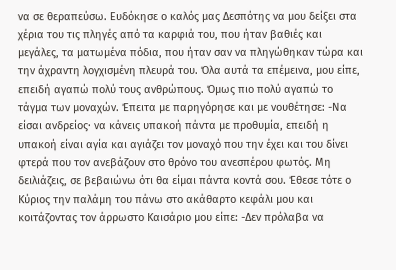να σε θεραπεύσω. Ευδόκησε ο καλός μας Δεσπότης να μου δείξει στα χέρια του τις πληγές από τα καρφιά του, που ήταν βαθιές και μεγάλες, τα ματωμένα πόδια, που ήταν σαν να πληγώθηκαν τώρα και την άχραντη λογχισμένη πλευρά του. Όλα αυτά τα επέμεινα, μου είπε, επειδή αγαπώ πολύ τους ανθρώπους. Όμως πιο πολύ αγαπώ το τάγμα των μοναχών. Έπειτα με παρηγόρησε και με νουθέτησε: -Να είσαι ανδρείος∙ να κάνεις υπακοή πάντα με προθυμία, επειδή η υπακοή είναι αγία και αγιάζει τον μοναχό που την έχει και του δίνει φτερά που τον ανεβάζουν στο θρόνο του ανεσπέρου φωτός. Μη δειλιάζεις, σε βεβαιώνω ότι θα είμαι πάντα κοντά σου. Έθεσε τότε ο Κύριος την παλάμη του πάνω στο ακάθαρτο κεφάλι μου και κοιτάζοντας τον άρρωστο Καισάριο μου είπε: -Δεν πρόλαβα να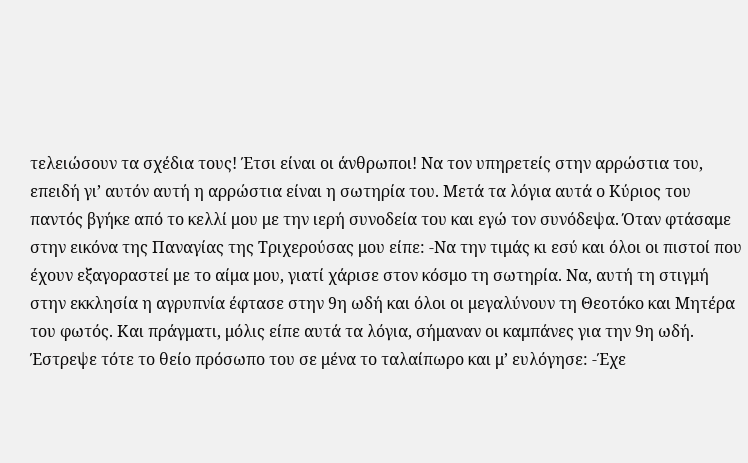τελειώσουν τα σχέδια τους! Έτσι είναι οι άνθρωποι! Να τον υπηρετείς στην αρρώστια του, επειδή γι’ αυτόν αυτή η αρρώστια είναι η σωτηρία του. Μετά τα λόγια αυτά ο Κύριος του παντός βγήκε από το κελλί μου με την ιερή συνοδεία του και εγώ τον συνόδεψα. Όταν φτάσαμε στην εικόνα της Παναγίας της Τριχερούσας μου είπε: -Να την τιμάς κι εσύ και όλοι οι πιστοί που έχουν εξαγοραστεί με το αίμα μου, γιατί χάρισε στον κόσμο τη σωτηρία. Να, αυτή τη στιγμή στην εκκλησία η αγρυπνία έφτασε στην 9η ωδή και όλοι οι μεγαλύνουν τη Θεοτόκο και Μητέρα του φωτός. Και πράγματι, μόλις είπε αυτά τα λόγια, σήμαναν οι καμπάνες για την 9η ωδή. Έστρεψε τότε το θείο πρόσωπο του σε μένα το ταλαίπωρο και μ’ ευλόγησε: -Έχε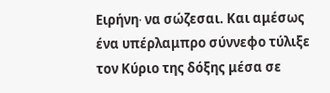Ειρήνη∙ να σώζεσαι. Και αμέσως ένα υπέρλαμπρο σύννεφο τύλιξε τον Κύριο της δόξης μέσα σε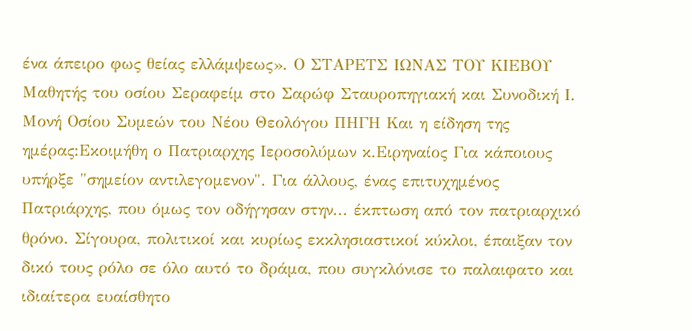ένα άπειρο φως θείας ελλάμψεως». Ο ΣΤΑΡΕΤΣ ΙΩΝΑΣ ΤΟΥ ΚΙΕΒΟΥ Μαθητής του οσίου Σεραφείμ στο Σαρώφ Σταυροπηγιακή και Συνοδική Ι. Μονή Οσίου Συμεών του Νέου Θεολόγου ΠΗΓΗ Και η είδηση της ημέρας:Εκοιμήθη ο Πατριαρχης Ιεροσολύμων κ.Ειρηναίος Για κάποιους υπήρξε "σημείον αντιλεγομενον". Για άλλους, ένας επιτυχημένος Πατριάρχης, που όμως τον οδήγησαν στην... έκπτωση από τον πατριαρχικό θρόνο. Σίγουρα, πολιτικοί και κυρίως εκκλησιαστικοί κύκλοι, έπαιξαν τον δικό τους ρόλο σε όλο αυτό το δράμα, που συγκλόνισε το παλαιφατο και ιδιαίτερα ευαίσθητο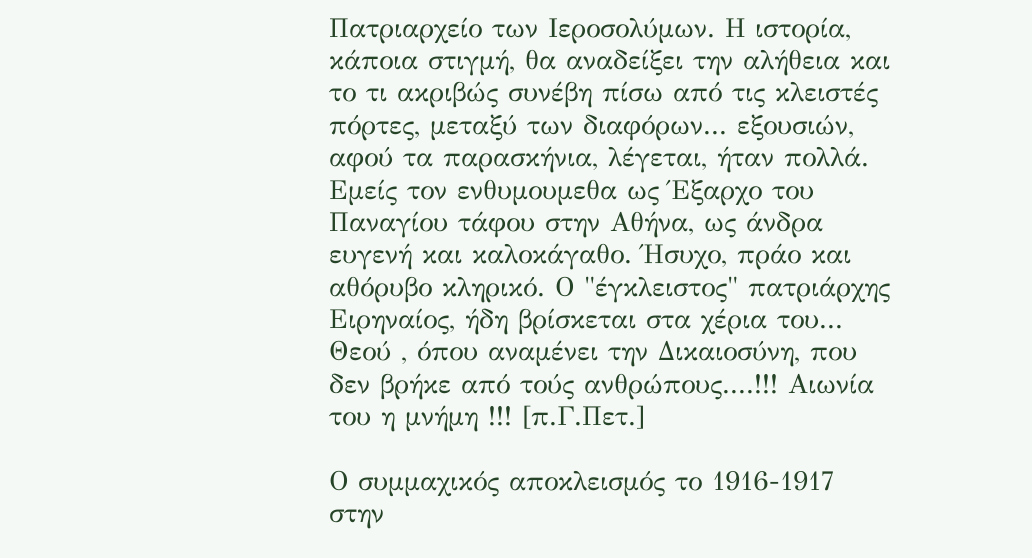Πατριαρχείο των Ιεροσολύμων. Η ιστορία, κάποια στιγμή, θα αναδείξει την αλήθεια και το τι ακριβώς συνέβη πίσω από τις κλειστές πόρτες, μεταξύ των διαφόρων... εξουσιών, αφού τα παρασκήνια, λέγεται, ήταν πολλά. Εμείς τον ενθυμουμεθα ως Έξαρχο του Παναγίου τάφου στην Αθήνα, ως άνδρα ευγενή και καλοκάγαθο. Ήσυχο, πράο και αθόρυβο κληρικό. Ο "έγκλειστος" πατριάρχης Ειρηναίος, ήδη βρίσκεται στα χέρια του... Θεού , όπου αναμένει την Δικαιοσύνη, που δεν βρήκε από τούς ανθρώπους....!!! Αιωνία του η μνήμη !!! [π.Γ.Πετ.]

Ο συμμαχικός αποκλεισμός το 1916-1917 στην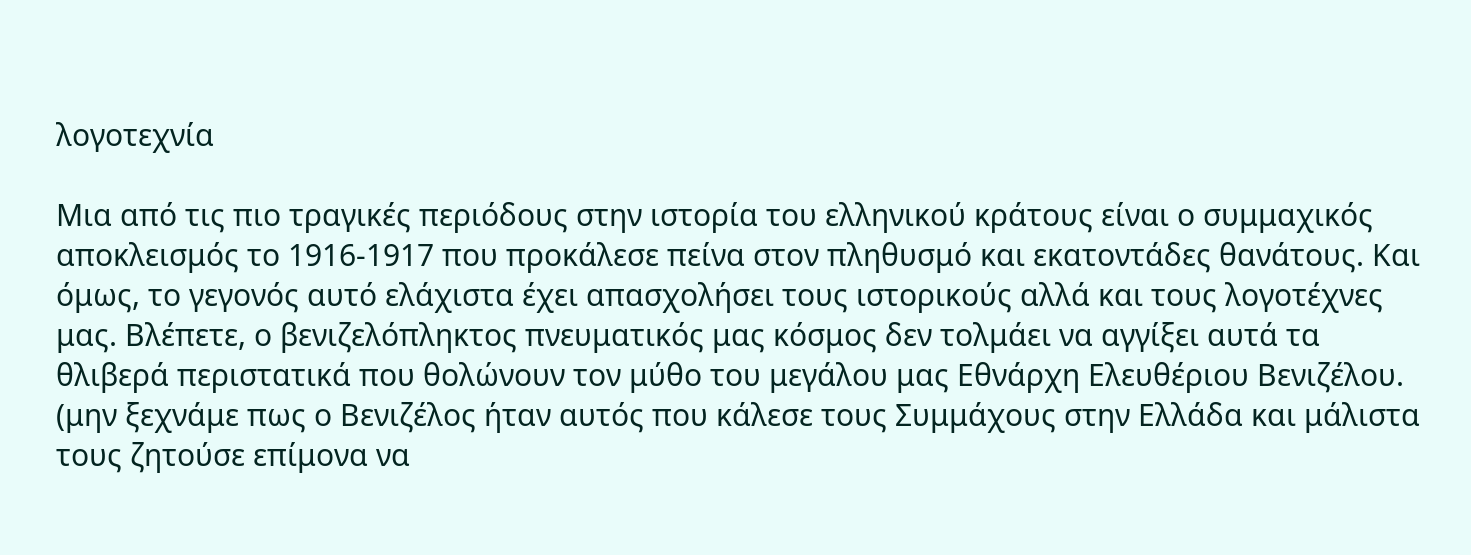λογοτεχνία

Μια από τις πιο τραγικές περιόδους στην ιστορία του ελληνικού κράτους είναι ο συμμαχικός αποκλεισμός το 1916-1917 που προκάλεσε πείνα στον πληθυσμό και εκατοντάδες θανάτους. Και όμως, το γεγονός αυτό ελάχιστα έχει απασχολήσει τους ιστορικούς αλλά και τους λογοτέχνες μας. Βλέπετε, ο βενιζελόπληκτος πνευματικός μας κόσμος δεν τολμάει να αγγίξει αυτά τα θλιβερά περιστατικά που θολώνουν τον μύθο του μεγάλου μας Εθνάρχη Ελευθέριου Βενιζέλου. (μην ξεχνάμε πως ο Βενιζέλος ήταν αυτός που κάλεσε τους Συμμάχους στην Ελλάδα και μάλιστα τους ζητούσε επίμονα να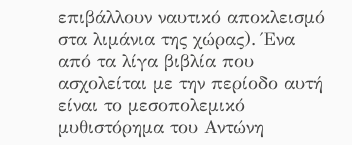επιβάλλουν ναυτικό αποκλεισμό στα λιμάνια της χώρας). Ένα από τα λίγα βιβλία που ασχολείται με την περίοδο αυτή είναι το μεσοπολεμικό μυθιστόρημα του Αντώνη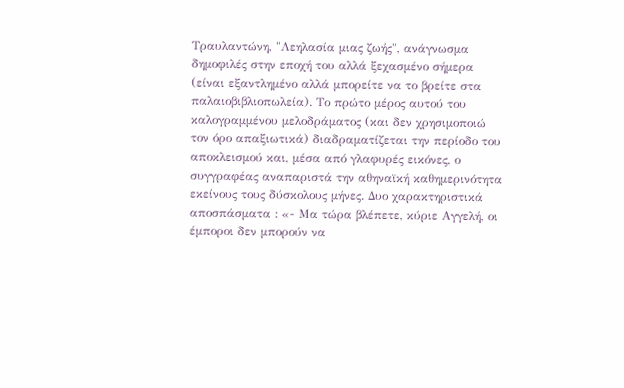Τραυλαντώνη, "Λεηλασία μιας ζωής", ανάγνωσμα δημοφιλές στην εποχή του αλλά ξεχασμένο σήμερα (είναι εξαντλημένο αλλά μπορείτε να το βρείτε στα παλαιοβιβλιοπωλεία). Το πρώτο μέρος αυτού του καλογραμμένου μελοδράματος (και δεν χρησιμοποιώ τον όρο απαξιωτικά) διαδραματίζεται την περίοδο του αποκλεισμού και, μέσα από γλαφυρές εικόνες, ο συγγραφέας αναπαριστά την αθηναϊκή καθημερινότητα εκείνους τους δύσκολους μήνες. Δυο χαρακτηριστικά αποσπάσματα : «- Μα τώρα βλέπετε, κύριε Αγγελή, οι έμποροι δεν μπορούν να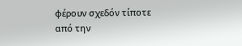φέρουν σχεδόν τίποτε από την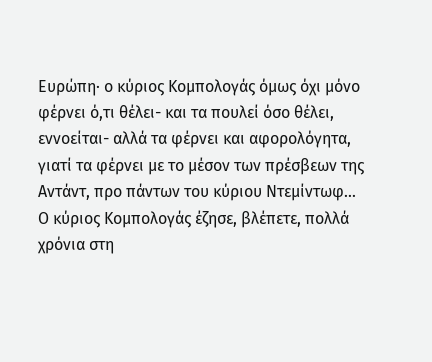Ευρώπη· ο κύριος Κομπολογάς όμως όχι μόνο φέρνει ό,τι θέλει- και τα πουλεί όσο θέλει, εννοείται- αλλά τα φέρνει και αφορολόγητα, γιατί τα φέρνει με το μέσον των πρέσβεων της Αντάντ, προ πάντων του κύριου Ντεμίντωφ... Ο κύριος Κομπολογάς έζησε, βλέπετε, πολλά χρόνια στη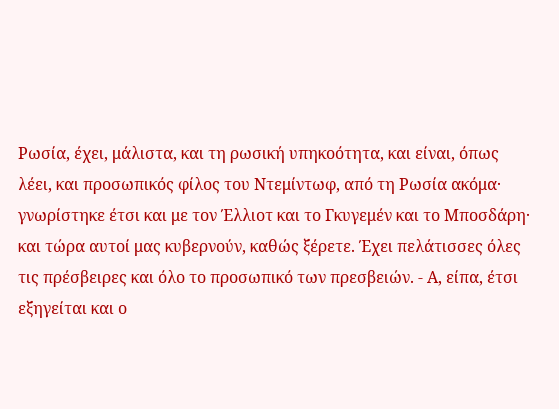Ρωσία, έχει, μάλιστα, και τη ρωσική υπηκοότητα, και είναι, όπως λέει, και προσωπικός φίλος του Ντεμίντωφ, από τη Ρωσία ακόμα· γνωρίστηκε έτσι και με τον Έλλιοτ και το Γκυγεμέν και το Μποσδάρη· και τώρα αυτοί μας κυβερνούν, καθώς ξέρετε. Έχει πελάτισσες όλες τις πρέσβειρες και όλο το προσωπικό των πρεσβειών. - Α, είπα, έτσι εξηγείται και ο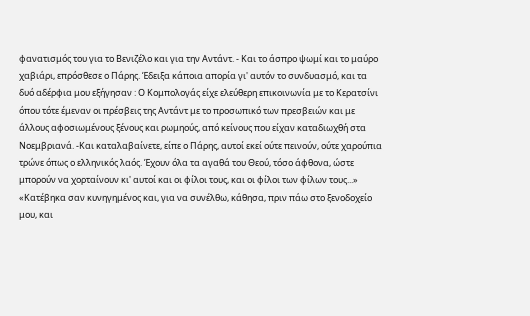φανατισμός του για το Βενιζέλο και για την Αντάντ. - Και το άσπρο ψωμί και το μαύρο χαβιάρι, επρόσθεσε ο Πάρης. Έδειξα κάποια απορία γι' αυτόν το συνδυασμό, και τα δυό αδέρφια μου εξήγησαν : Ο Κομπολογάς είχε ελεύθερη επικοινωνία με το Κερατσίνι όπου τότε έμεναν οι πρέσβεις της Αντάντ με το προσωπικό των πρεσβειών και με άλλους αφοσιωμένους ξένους και ρωμηούς, από κείνους που είχαν καταδιωχθή στα Νοεμβριανά. -Και καταλαβαίνετε, είπε ο Πάρης, αυτοί εκεί ούτε πεινούν, ούτε χαρούπια τρώνε όπως ο ελληνικός λαός. Έχουν όλα τα αγαθά του Θεού, τόσο άφθονα, ώστε μπορούν να χορταίνουν κι' αυτοί και οι φίλοι τους, και οι φίλοι των φίλων τους...» «Κατέβηκα σαν κυνηγημένος και, για να συνέλθω, κάθησα, πριν πάω στο ξενοδοχείο μου, και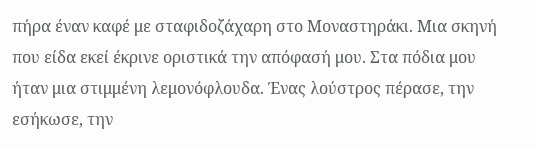πήρα έναν καφέ με σταφιδοζάχαρη στο Μοναστηράκι. Μια σκηνή που είδα εκεί έκρινε οριστικά την απόφασή μου. Στα πόδια μου ήταν μια στιμμένη λεμονόφλουδα. Ένας λούστρος πέρασε, την εσήκωσε, την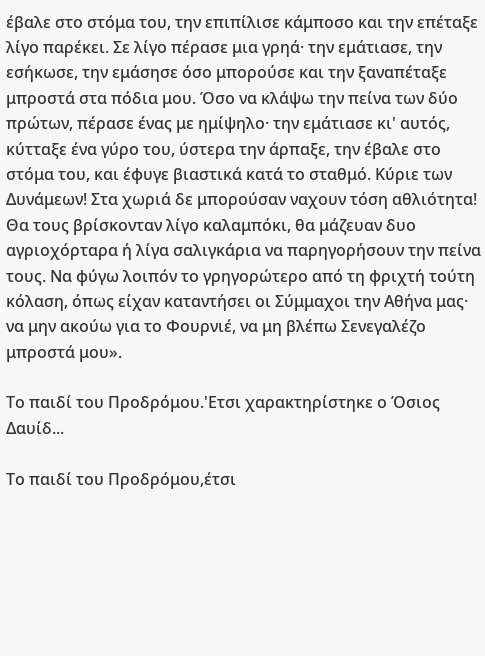έβαλε στο στόμα του, την επιπίλισε κάμποσο και την επέταξε λίγο παρέκει. Σε λίγο πέρασε μια γρηά· την εμάτιασε, την εσήκωσε, την εμάσησε όσο μπορούσε και την ξαναπέταξε μπροστά στα πόδια μου. Όσο να κλάψω την πείνα των δύο πρώτων, πέρασε ένας με ημίψηλο· την εμάτιασε κι' αυτός, κύτταξε ένα γύρο του, ύστερα την άρπαξε, την έβαλε στο στόμα του, και έφυγε βιαστικά κατά το σταθμό. Κύριε των Δυνάμεων! Στα χωριά δε μπορούσαν ναχουν τόση αθλιότητα! Θα τους βρίσκονταν λίγο καλαμπόκι, θα μάζευαν δυο αγριοχόρταρα ή λίγα σαλιγκάρια να παρηγορήσουν την πείνα τους. Να φύγω λοιπόν το γρηγορώτερο από τη φριχτή τούτη κόλαση, όπως είχαν καταντήσει οι Σύμμαχοι την Αθήνα μας· να μην ακούω για το Φουρνιέ, να μη βλέπω Σενεγαλέζο μπροστά μου».

Το παιδί του Προδρόμου.'Ετσι χαρακτηρίστηκε ο Όσιος Δαυίδ...

Το παιδί του Προδρόμου,έτσι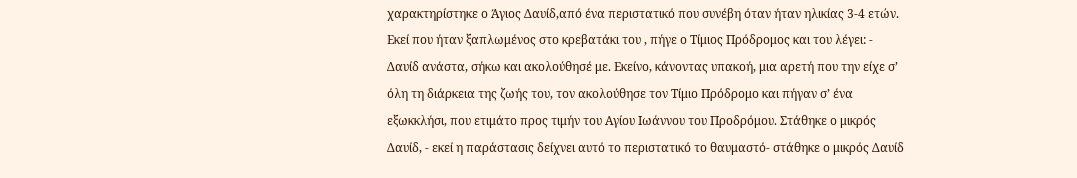χαρακτηρίστηκε ο Άγιος Δαυίδ,από ένα περιστατικό που συνέβη όταν ήταν ηλικίας 3-4 ετών. Εκεί που ήταν ξαπλωμένος στο κρεβατάκι του , πήγε ο Τίμιος Πρόδρομος και του λέγει: - Δαυίδ ανάστα, σήκω και ακολούθησέ με. Εκείνο, κάνοντας υπακοή, μια αρετή που την είχε σ’ όλη τη διάρκεια της ζωής του, τον ακολούθησε τον Τίμιο Πρόδρομο και πήγαν σ’ ένα εξωκκλήσι, που ετιμάτο προς τιμήν του Αγίου Ιωάννου του Προδρόμου. Στάθηκε ο μικρός Δαυίδ, - εκεί η παράστασις δείχνει αυτό το περιστατικό το θαυμαστό- στάθηκε ο μικρός Δαυίδ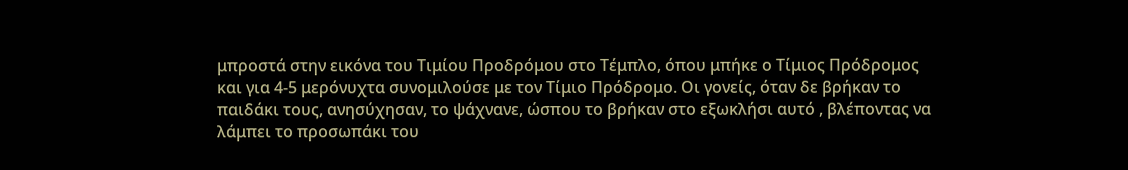μπροστά στην εικόνα του Τιμίου Προδρόμου στο Τέμπλο, όπου μπήκε ο Τίμιος Πρόδρομος και για 4-5 μερόνυχτα συνομιλούσε με τον Τίμιο Πρόδρομο. Οι γονείς, όταν δε βρήκαν το παιδάκι τους, ανησύχησαν, το ψάχνανε, ώσπου το βρήκαν στο εξωκλήσι αυτό , βλέποντας να λάμπει το προσωπάκι του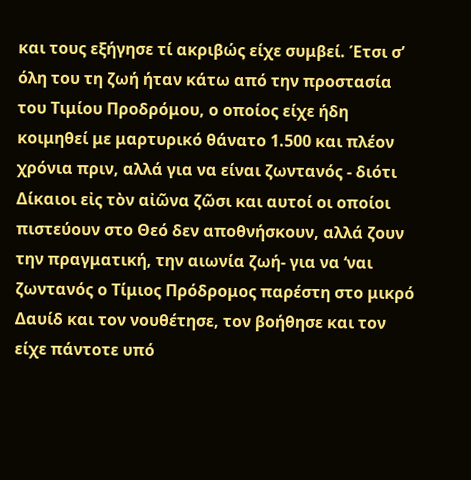και τους εξήγησε τί ακριβώς είχε συμβεί. Έτσι σ’ όλη του τη ζωή ήταν κάτω από την προστασία του Τιμίου Προδρόμου, ο οποίος είχε ήδη κοιμηθεί με μαρτυρικό θάνατο 1.500 και πλέον χρόνια πριν, αλλά για να είναι ζωντανός - διότι Δίκαιοι εἰς τὸν αἰῶνα ζῶσι και αυτοί οι οποίοι πιστεύουν στο Θεό δεν αποθνήσκουν, αλλά ζουν την πραγματική, την αιωνία ζωή- για να ‘ναι ζωντανός ο Τίμιος Πρόδρομος παρέστη στο μικρό Δαυίδ και τον νουθέτησε, τον βοήθησε και τον είχε πάντοτε υπό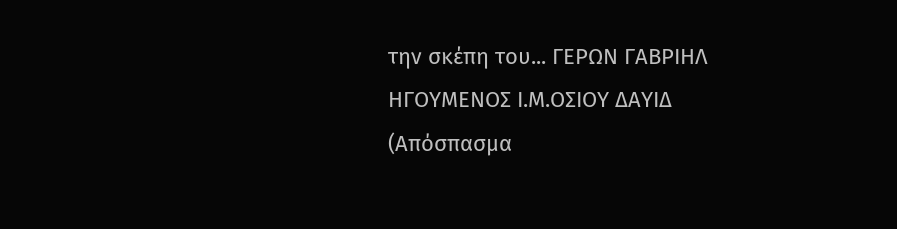την σκέπη του... ΓΕΡΩΝ ΓΑΒΡΙΗΛ ΗΓΟΥΜΕΝΟΣ Ι.Μ.ΟΣΙΟΥ ΔΑΥΙΔ (Απόσπασμα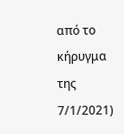από το κήρυγμα της 7/1/2021)